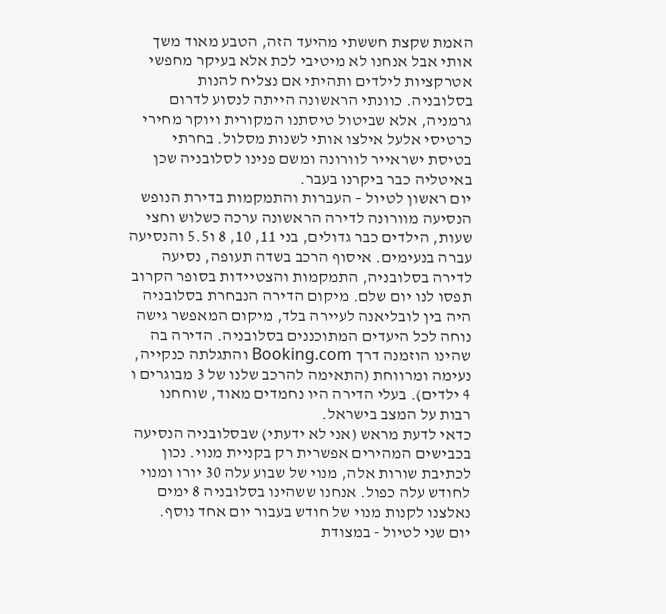האמת שקצת חששתי מהיעד הזה, הטבע מאוד משך אותי אבל אנחנו לא מיטיבי לכת אלא בעיקר מחפשי אטרקציות לילדים ותהיתי אם נצליח להנות בסלובניה. כוונתי הראשונה הייתה לנסוע לדרום גרמניה, אלא שביטול טיסתנו המקורית ויוקר מחירי כרטיסי אלעל אילצו אותי לשנות מסלול. בחרתי בטיסת ישראייר לוורונה ומשם פנינו לסלובניה שכן באיטליה כבר ביקרנו בעבר.
יום ראשון לטיול – העברות והתמקמות בדירת הנופש
הנסיעה מוורונה לדירה הראשונה ערכה כשלוש וחצי שעות, הילדים כבר גדולים, בני 11, 10, 8 ו5.5 והנסיעה עברה בנעימים. איסוף הרכב בשדה תעופה, נסיעה לדירה בסלובניה, התמקמות והצטיידות בסופר הקרוב תפסו לנו יום שלם. מיקום הדירה הנבחרת בסלובניה היה בין לובליאנה לעיירה בלד, מיקום המאפשר גישה נוחה לכל היעדים המתוכננים בסלובניה. הדירה בה שהינו הוזמנה דרך Booking.com והתגלתה כנקייה, נעימה ומרווחת (התאימה להרכב שלנו של 3 מבוגרים ו 4 ילדים). בעלי הדירה היו נחמדים מאוד, שוחחנו רבות על המצב בישראל.
כדאי לדעת מראש (אני לא ידעתי) שבסלובניה הנסיעה בכבישים המהירים אפשרית רק בקניית מנוי. נכון לכתיבת שורות אלה, מנוי של שבוע עלה 30 יורו ומנוי לחודש עלה כפול. אנחנו ששהינו בסלובניה 8 ימים נאלצנו לקנות מנוי של חודש בעבור יום אחד נוסף.
יום שני לטיול - במצודת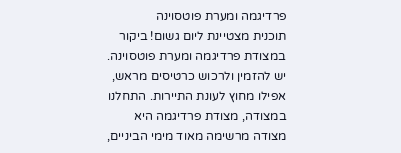פרדיגמה ומערת פוטסוינה
תוכנית מצטיינת ליום גשום! ביקור במצודת פרדיגמה ומערת פוטסוינה. יש להזמין ולרכוש כרטיסים מראש, אפילו מחוץ לעונת התיירות. התחלנו במצודה, מצודת פרדיגמה היא מצודה מרשימה מאוד מימי הביניים,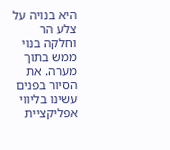היא בנויה על צלע הר וחלקה בנוי ממש בתוך מערה. את הסיור בפנים עשינו בליווי אפליקציית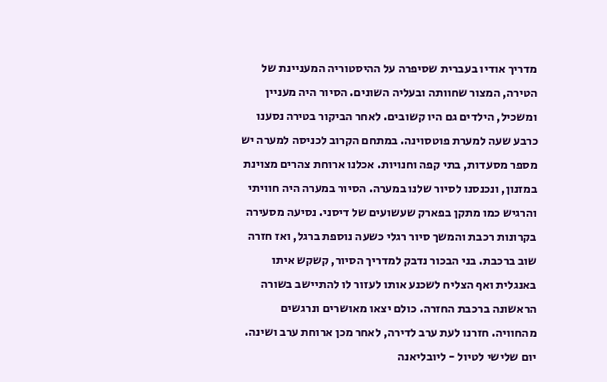מדריך אודיו בעברית שסיפרה על ההיסטוריה המעניינת של הטירה, המצור שחוותה ובעליה השונים. הסיור היה מעניין ומשכיל, הילדים גם היו קשובים. לאחר הביקור בטירה נסענו כרבע שעה למערת פוטסוינה. במתחם הקרוב לכניסה למערה יש מספר מסעדות, בתי קפה וחנויות. אכלנו ארוחת צהרים מצוינת במזנון, ונכנסנו לסיור שלנו במערה. הסיור במערה היה חוויתי והרגיש כמו מתקן בפארק שעשועים של דיסני. נסיעה מסעירה בקרונות רכבת והמשך סיור רגלי כשעה נוספת ברגל, ואז חזרה שוב ברכבת. בני הבכור נדבק למדריך הסיור, קשקש איתו באנגלית ואף הצליח לשכנע אותו לעזור לו להתיישב בשורה הראשונה ברכבת החזרה. כולם יצאו מאושרים ונרגשים מהחוויה. חזרנו לעת ערב לדירה, לאחר מכן ארוחת ערב ושינה.
יום שלישי לטיול - ליובליאנה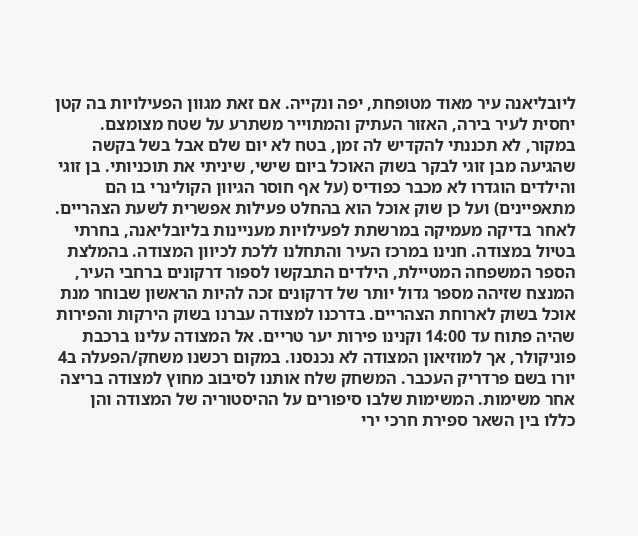ליובליאנה עיר מאוד מטופחת, יפה ונקייה. אם זאת מגוון הפעילויות בה קטן יחסית לעיר בירה, האזור העתיק והמתוייר משתרע על שטח מצומצם. במקור, לא תכננתי להקדיש לה זמן, בטח לא יום שלם אבל בשל בקשה שהגיעה מבן זוגי לבקר בשוק האוכל ביום שישי, שיניתי את תוכניותי. בן זוגי והילדים הוגדרו לא מכבר כפודיס (על אף חוסר הגיוון הקולינרי בו הם מתאפיינים) ועל כן שוק אוכל הוא בהחלט פעילות אפשרית לשעת הצהריים. לאחר בדיקה מעמיקה במרשתת לפעילויות מעניינות בליובליאנה, בחרתי בטיול במצודה. חנינו במרכז העיר והתחלנו ללכת לכיוון המצודה. בהמלצת הספר המשפחה המטיילת, הילדים התבקשו לספור דרקונים ברחבי העיר, המנצח שזיהה מספר גדול יותר של דרקונים זכה להיות הראשון שבוחר מנת אוכל בשוק לארוחת הצהריים. בדרכנו למצודה עברנו בשוק הירקות והפירות שהיה פתוח עד 14:00 וקנינו פירות יער טריים. אל המצודה עלינו ברכבת פוניקולר, אך למוזיאון המצודה לא נכנסנו. במקום רכשנו משחק/הפעלה ב4 יורו בשם פרדריק העכבר. המשחק שלח אותנו לסיבוב מחוץ למצודה בריצה אחר משימות. המשימות שלבו סיפורים על ההיסטוריה של המצודה והן כללו בין השאר ספירת חרכי ירי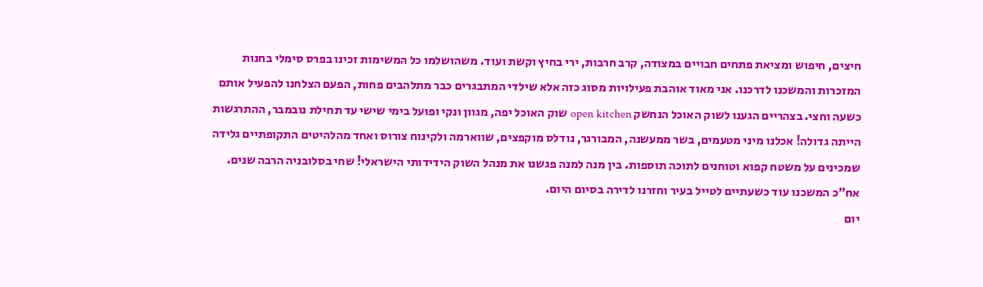חיצים, חיפוש ומציאת פתחים חבויים במצודה, קרב חרבות, ירי בחיץ וקשת ועוד. משהושלמו כל המשימות זכינו בפרס סימלי בחנות המזכרות והמשכנו לדרכנו. אני מאוד אוהבת פעילויות מסוג כזה אלא שילדי המתבגרים כבר מתלהבים פחות, הפעם הצלחנו להפעיל אותם כשעה וחצי. בצהריים הגענו לשוק האוכל הנחשק open kitchen שוק האוכל יפה, מגוון ונקי ופועל בימי שישי עד תחילת נובמבר, ההתרגשות הייתה גדולה! אכלנו מיני מטעמים, בשר ממעשנה, המבורגר, נודלס מוקפצים, שווארמה ולקינוח צורוס ואחד מהלהיטים התקופתיים גלידה שמכינים על משטח קפוא וטוחנים לתוכה תוספות. בין מנה למנה פגשנו את מנהל השוק הידידותי הישראלי! שחי בסלובניה הרבה שנים. אח"כ המשכנו עוד כשעתיים לטייל בעיר וחזרנו לדירה בסיום היום.
יום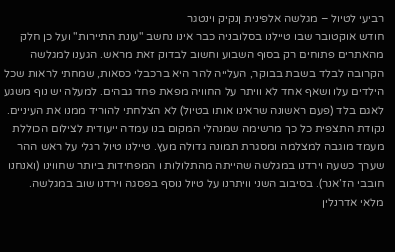רביעי לטיול – מגלשה אלפינית ןנקיק וינטגר
חודש אוקטובר שבו טיילנו בסלובניה כבר אינו נחשב "עונת התיירות" ועל כן חלק מהאתרים פתוחים רק בסוף השבוע וחשוב לבדוק זאת מראש. הגענו למגלשה הקרובה לבלד בשבת בבוקר, העלייה להר היא ברכבלי כסאות, שמחתי לראות שכל הילדים עלו ושאף אחד לא וויתר על החוויה מפאת פחד גבהים. למעלה יש נוף משגע לאגם בלד (פעם ראשונה שראינו אותו בטיול) לא הצלחתי להוריד ממנו את העיניים. נקודת התצפית כל כך מרשימה שמנהלי המקום בנו עמדה ייעודית לצילום הכוללת מעמד מוגבה למצלמה ומסגרת תמונה גדולה מעץ. טיילנו טיול רגלי על ראש ההר שערך כשעה וירדנו במגלשה שהייתה מהתלולות ו המפחידות ביותר שחווינו (ואנחנו חובבי הז’אנר). בסיבוב השני וויתרנו על טיול נוסף בפסגה וירדנו שוב במגלשה.
מלאי אדרנלין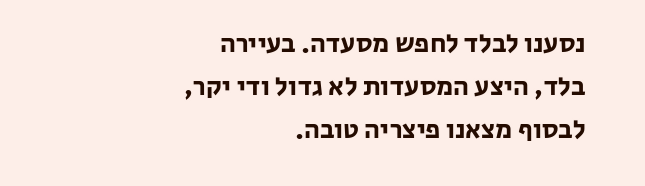נסענו לבלד לחפש מסעדה. בעיירה בלד, היצע המסעדות לא גדול ודי יקר, לבסוף מצאנו פיצריה טובה.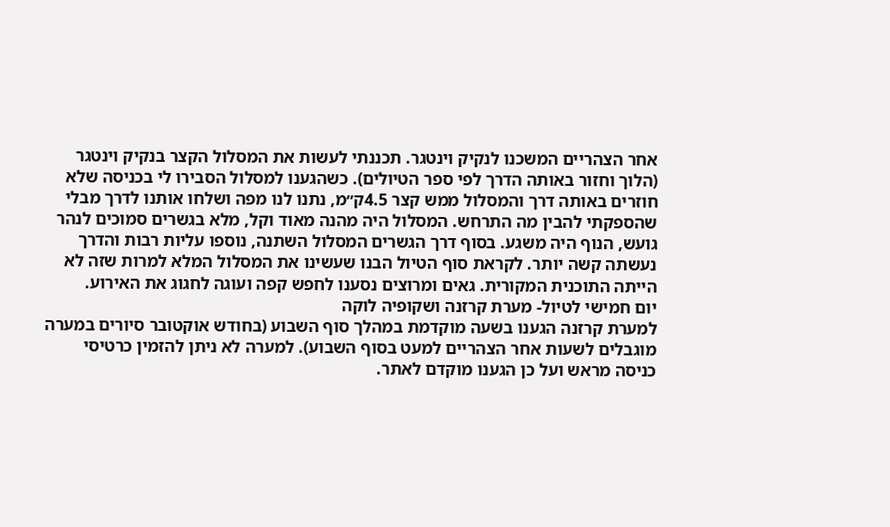אחר הצהריים המשכנו לנקיק וינטגר. תכננתי לעשות את המסלול הקצר בנקיק וינטגר (הלוך וחזור באותה הדרך לפי ספר הטיולים). כשהגענו למסלול הסבירו לי בכניסה שלא חוזרים באותה דרך והמסלול ממש קצר 4.5ק״מ, נתנו לנו מפה ושלחו אותנו לדרך מבלי שהספקתי להבין מה התרחש. המסלול היה מהנה מאוד וקל, מלא בגשרים סמוכים לנהר גועש, הנוף היה משגע. בסוף דרך הגשרים המסלול השתנה, נוספו עליות רבות והדרך נעשתה קשה יותר. לקראת סוף הטיול הבנו שעשינו את המסלול המלא למרות שזה לא הייתה התוכנית המקורית. גאים ומרוצים נסענו לחפש קפה ועוגה לחגוג את האירוע.
יום חמישי לטיול- מערת קרזנה ושקופיה לוקה
למערת קרזנה הגענו בשעה מוקדמת במהלך סוף השבוע (בחודש אוקטובר סיורים במערה מוגבלים לשעות אחר הצהריים למעט בסוף השבוע). למערה לא ניתן להזמין כרטיסי כניסה מראש ועל כן הגענו מוקדם לאתר.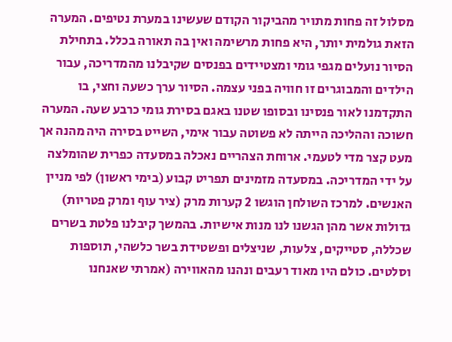מסלול זה פחות מתויר מהביקור הקודם שעשינו במערת נטיפים. המערה הזאת גולמית יותר, היא פחות מרשימה ואין בה תאורה בכלל. בתחילת הסיור נועלים מגפי גומי ומצטיידים בפנסים שקיבלנו מהמדריכה, עבור הילדים והמבוגרים זו חוויה בפני עצמה. הסיור ערך כשעה וחצי, בו התקדמנו לאור פנסינו ובסופו שטנו באגם בסירת גומי כרבע שעה. המערה חשוכה וההליכה הייתה לא פשוטה עבור אימי, השייט בסירה היה מהנה אך מעט קצר מדי לטעמי. ארוחת הצהריים נאכלה במסעדה כפרית שהומלצה על ידי המדריכה. במסעדה מזמינים תפריט קבוע (בימי ראשון) לפי מניין האנשים. למרכז השולחן הוגשו 2 קערות מרק (ציר עוף ומרק פטריות) גדולות אשר מהן הגשנו לנו מנות אישיות. בהמשך קיבלנו פלטת בשרים שכללה, סטייקים, צלעות, שניצלים ופשטידת בשר כלשהי, תוספות וסלטים. כולם היו מאוד רעבים ונהנו מהאווירה (אמרתי שאנחנו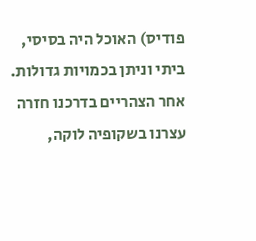פודיס) האוכל היה בסיסי, ביתי וניתן בכמויות גדולות. אחר הצהריים בדרכנו חזרה עצרנו בשקופיה לוקה,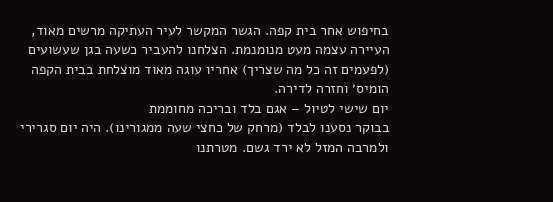בחיפוש אחר בית קפה. הגשר המקשר לעיר העתיקה מרשים מאוד, העיירה עצמה מעט מנומנמת. הצלחנו להעביר כשעה בגן שעשועים (לפעמים זה כל מה שצריך) אחריו עוגה מאוד מוצלחת בבית הקפה הומיס׳ וחזרה לדירה.
יום שישי לטיול – אגם בלד ובריכה מחוממת
בבוקר נסענו לבלד (מרחק של כחצי שעה ממגורינו). היה יום סגרירי ולמרבה המזל לא ירד גשם. מטרתנו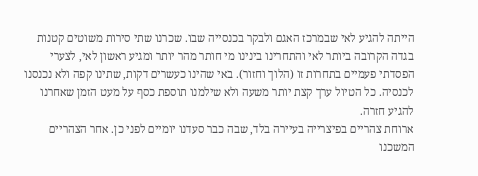הייתה להגיע לאי שבמרכז האגם ולבקר בכנסייה שבו. שכרנו שתי סירות משוטים קטנות בגדה הקרובה ביותר לאי והתחרינו בינינו מי חותר מהר יותר ומגיע ראשון לאי, לצערי הפסדתי פעמיים בתחרות זו (הלוך וחזור). באי שהינו כעשרים דקות, שתינו קפה ולא נכנסנו לכנסיה. כל הטיול ערך קצת יותר משעה ולא שילמנו תוספת כסף על מעט הזמן שאחרנו להגיע חזרה.
ארוחת צהריים בפיצרייה בעיירה בלד, שבה כבר סעדנו יומיים לפני כן. אחר הצהריים המשכנו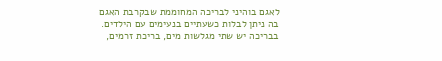לאגם בוהיני לבריכה המחוממת שבקרבת האגם בה ניתן לבלות כשעתיים בנעימים עם הילדים. בבריכה יש שתי מגלשות מים, בריכת זרמים,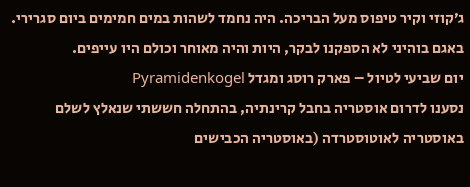ג׳קוזי וקיר טיפוס מעל הבריכה. היה נחמד לשהות במים חמימים ביום סגרירי. באגם בוהיני לא הספקנו לבקר, היות והיה מאוחר וכולם היו עייפים.
יום שביעי לטיול – פארק רוסג ומגדל Pyramidenkogel
נסענו לדרום אוסטריה בחבל קרינתיה, בהתחלה חששתי שנאלץ לשלם באוסטריה לאוטוסטרדה (באוסטריה הכבישים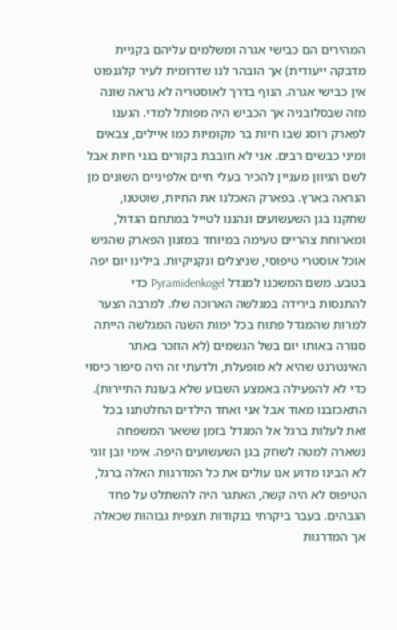המהירים הם כבישי אגרה ומשלמים עליהם בקניית מדבקה ייעודית) אך הובהר לנו שדרומית לעיר קלגנפוט אין כבישי אגרה. הנוף בדרך לאוסטריה לא נראה שונה מזה שבסלובניה אך הכביש היה מפותל למדי. הגענו לפארק רוסג שבו חיות בר מקומיות כמו איילים, צבאים ומיני כבשים רבים. אני לא חובבת בקורים בגני חיות אבל לשם הגיוון מעניין להכיר בעלי חיים אלפיניים השונים מן הנראה בארץ. בפארק האכלנו את החיות, שוטטנו, שחקנו בגן השעשועים ונהננו לטייל במתחם הגדול, ומארוחת צהריים טעימה במיוחד במזנון הפארק שהגיש אוכל אוסטרי טיפוסי, שניצלים ונקניקיות. בילינו יום יפה בטבע. משם המשכנו למגדל Pyramidenkogel כדי להתנסות בירידה במגלשה הארוכה שלו. למרבה הצער למרות שהמגדל פתוח בכל ימות השנה המגלשה הייתה סגורה באותו יום בשל הגשמים (לא הוזכר באתר האינטרנט שהיא לא מופעלת, ולדעתי זה היה סיפור כיסוי כדי לא להפעילה באמצע השבוע שלא בעונת התיירות). התאכזבנו מאוד אבל אני ואחד הילדים החלטתנו בכל זאת לעלות ברגל אל המגדל בזמן ששאר המשפחה נשארה למטה לשחק בגן השעשועים היפה. אימי ובן זוגי לא הבינו מדוע אנו עולים את כל המדרגות האלה ברגל, הטיפוס לא היה קשה, האתגר היה להשתלט על פחד הגבהים. בעבר ביקרתי בנקודות תצפית גבוהות שכאלה אך המדרגות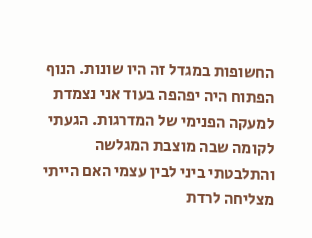החשופות במגדל זה היו שונות. הנוף הפתוח היה יפהפה בעוד אני נצמדת למעקה הפנימי של המדרגות. הגעתי לקומה שבה מוצבת המגלשה והתלבטתי ביני לבין עצמי האם הייתי מצליחה לרדת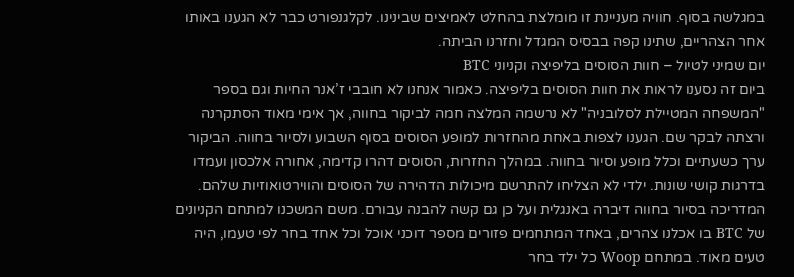במגלשה בסוף. חוויה מעניינת זו מומלצת בהחלט לאמיצים שבינינו. לקלגנפורט כבר לא הגענו באותו אחר הצהריים, שתינו קפה בבסיס המגדל וחזרנו הביתה.
יום שמיני לטיול – חוות הסוסים בליפיצה וקניוני BTC
ביום זה נסענו לראות את חוות הסוסים בליפיצה. כאמור אנחנו לא חובבי ז’אנר החיות וגם בספר "המשפחה המטיילת לסלובניה" לא נרשמה המלצה חמה לביקור בחווה, אך אימי מאוד הסתקרנה ורצתה לבקר שם. הגענו לצפות באחת מהחזרות למופע הסוסים בסוף השבוע ולסיור בחווה. הביקור ערך כשעתיים וכלל מופע וסיור בחווה. במהלך החזרות, הסוסים דהרו קדימה, אחורה אלכסון ועמדו בדרגות קושי שונות. ילדי לא הצליחו להתרשם מיכולות הדהירה של הסוסים והווירטואוזיות שלהם. המדריכה בסיור בחווה דיברה באנגלית ועל כן גם קשה להבנה עבורם. משם המשכנו למתחם הקניונים של BTC בו אכלנו צהרים, באחד המתחמים פזורים מספר דוכני אוכל וכל אחד בחר לפי טעמו, היה טעים מאוד. במתחם Woop כל ילד בחר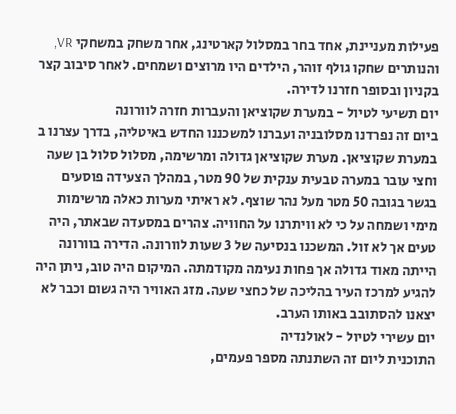פעילות מעניינת, אחד בחר במסלול קארטינג, אחר משחק במשחקי VR, והנותרים שחקו גולף זוהר, הילדים היו מרוצים ושמחים. לאחר סיבוב קצר בקניון ובסופר חזרנו לדירה.
יום תשיעי לטיול - במערת שקוציאן והעברות חזרה לוורונה
ביום זה נפרדנו מסלובניה ועברנו למשכננו החדש באיטליה, בדרך עצרנו ב במערת שקוציאן. מערת שקוציאן גדולה ומרשימה, מסלול סלול בן שעה וחצי עובר במערה טבעית ענקית של 90 מטר, במהלך הצעידה פוסעים בגשר בגובה 50 מטר מעל נהר שוצף. לא ראיתי מערות כאלה מרשימות מימי ושמחה על כי לא וויתרנו על החוויה. צהרים במסעדה שבאתר, היה טעים אך לא זול. המשכנו בנסיעה של 3 שעות לוורונה. הדירה בוורונה הייתה מאוד גדולה אך פחות נעימה מקודמתה. המיקום היה טוב, ניתן היה להגיע למרכז העיר בהליכה של כחצי שעה. מזג האוויר היה גשום וכבר לא יצאנו להסתובב באותו הערב.
יום עשירי לטיול - לאולנדיה
התוכנית ליום זה השתנתה מספר פעמים,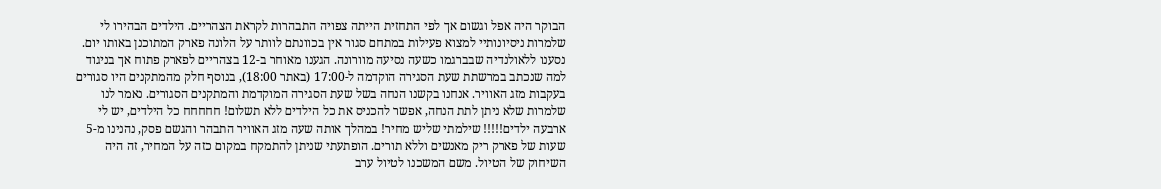הבוקר היה אפל וגשום אך לפי התחזית הייתה צפויה התבהרות לקראת הצהריים. הילדים הבהירו לי שלמרות ניסיונותיי למצוא פעילות במתחם סגור אין בכוונתם לוותר על הלונה פארק המתוכנן באותו יום. נסענו ללאולנדיה שבברגמו כשעה נסיעה מוורונה. הגענו מאוחר ב-12 בצהריים לפארק פתוח אך בניגוד למה שנכתב במרשתת שעת הסגירה הוקדמה ל-17:00 (באתר 18:00), בנוסף חלק מהמתקנים היו סגורים בעקבות מזג האוויר. אנחנו בקשנו הנחה בשל שעת הסגירה המוקדמת והמתקנים הסגורים. נאמר לנו שלמרות שלא ניתן לתת הנחה, אפשר להכניס את כל הילדים ללא תשלום! חחחחח כל הילדים, יש לי ארבעה ילדים!!!!! שילמתי שליש מחיר! במהלך אותה שעה מזג האוויר התבהר והגשם פסק, נהנינו מ-5 שעות של פארק ריק מאנשים וללא תורים. הופתעתי שניתן להתמקח במקום כזה על המחיר, זה היה השיחוק של הטיול. משם המשכנו לטיול ערב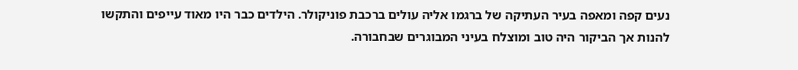נעים קפה ומאפה בעיר העתיקה של ברגמו אליה עולים ברכבת פוניקולר. הילדים כבר היו מאוד עייפים והתקשו להנות אך הביקור היה טוב ומוצלח בעיני המבוגרים שבחבורה.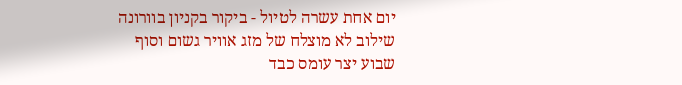יום אחת עשרה לטיול - ביקור בקניון בוורונה
שילוב לא מוצלח של מזג אוויר גשום וסוף שבוע יצר עומס כבד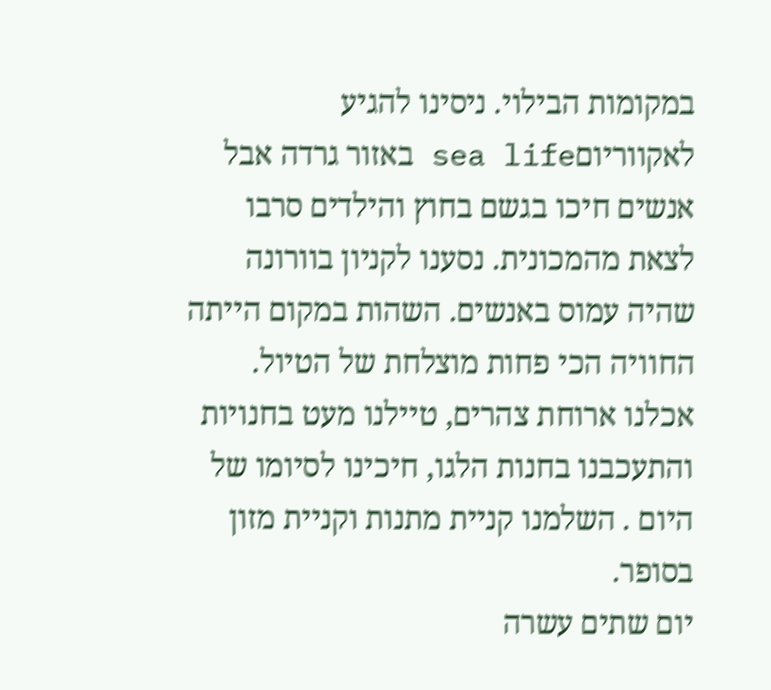במקומות הבילוי. ניסינו להגיע לאקווריוםsea life באזור גרדה אבל אנשים חיכו בגשם בחוץ והילדים סרבו לצאת מהמכונית. נסענו לקניון בוורונה שהיה עמוס באנשים. השהות במקום הייתה החוויה הכי פחות מוצלחת של הטיול. אכלנו ארוחת צהרים, טיילנו מעט בחנויות והתעכבנו בחנות הלגו, חיכינו לסיומו של היום . השלמנו קניית מתנות וקניית מזון בסופר.
יום שתים עשרה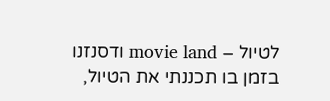לטיול – movie land ודסנזנו
בזמן בו תכננתי את הטיול,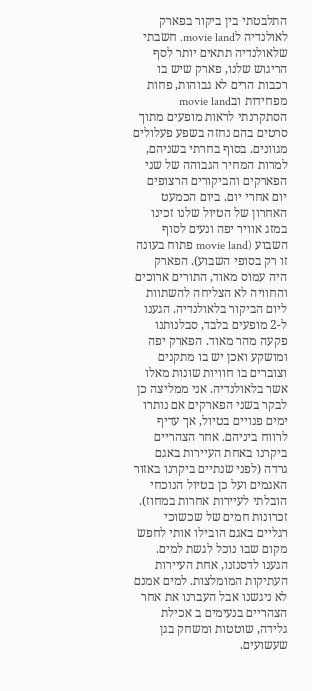התלבטתי בין ביקור בפארק לאולנדיה לmovie land. חשבתי שלאולנדיה תתאים יותר לסף הריגוש שלנו, פארק שיש בו רכבות הרים לא גבוהות, פחות מפחידות ובmovie land הסתקרנתי לראות מופעים מתוך סרטים בהם נחזה בשפע פעלולים מגוונים. בסוף בחרתי בשניהם, למרות המחיר הגבוהה של שני הפארקים והביקורים הרצופים יום אחרי יום. ביום הכמעט האחרון של הטיול שלנו זכינו במזג אוויר יפה ונעים לסוף השבוע (movie land פתוח בעונה זו רק בסופי השבוע). הפארק היה עמוס מאוד, התורים ארוכים והחוויה לא הצליחה להשתוות ליום הביקור בלאולנדיה. הגענו ל-2 מופעים בלבד, סבלנותנו פקעה מהר מאוד. הפארק יפה ומושקע ואכן יש בו מתקנים וצוברים בו חוויות שונות מאלו אשר בלאולנדיה. אני ממליצה כן לבקר בשני הפארקים אם נותרו ימים פנויים בטיול, אך עדיף לרווח ביניהם. אחר הצהריים ביקרנו באחת העיירות באגם גרדה (לפני שנתיים ביקרנו באזור האגמים ועל כן בטיול הנוכחי הובלתי לעיירות אחרות במחוז). זכרונות חמים של שכשוכי רגליים באגם הובילו אותי לחפש מקום שבו נוכל לגשת למים. הגענו לדסנזנו, אחת העיירות העתיקות המומלצות. למים אמנם לא ניגשנו אבל העברנו את אחר הצהריים בנעימים ב אכילת גלידה, שוטטות ומשחק בגן שעשועים.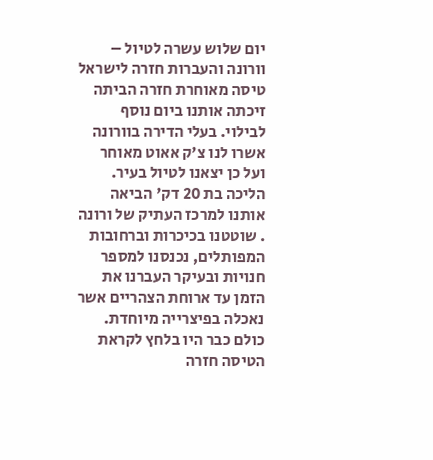יום שלוש עשרה לטיול – וורונה והעברות חזרה לישראל
טיסה מאוחרת חזרה הביתה זיכתה אותנו ביום נוסף לבילוי. בעלי הדירה בוורונה אשרו לנו צ'ק אאוט מאוחר ועל כן יצאנו לטיול בעיר. הליכה בת 20 דק' הביאה אותנו למרכז העתיק של ורונה . שוטטנו בכיכרות וברחובות המפותלים, נכנסנו למספר חנויות ובעיקר העברנו את הזמן עד ארוחת הצהריים אשר נאכלה בפיצרייה מיוחדת. כולם כבר היו בלחץ לקראת הטיסה חזרה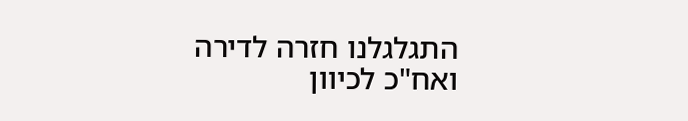התגלגלנו חזרה לדירה ואח"כ לכיוון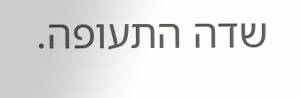שדה התעופה.